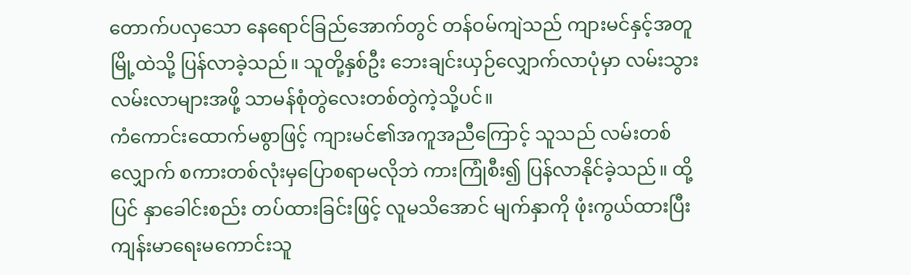တောက်ပလှသော နေရောင်ခြည်အောက်တွင် တန်ဝမ်ကျဲသည် ကျားမင်နှင့်အတူ မြို့ထဲသို့ ပြန်လာခဲ့သည်။ သူတို့နှစ်ဦး ဘေးချင်းယှဉ်လျှောက်လာပုံမှာ လမ်းသွားလမ်းလာများအဖို့ သာမန်စုံတွဲလေးတစ်တွဲကဲ့သို့ပင်။
ကံကောင်းထောက်မစွာဖြင့် ကျားမင်၏အကူအညီကြောင့် သူသည် လမ်းတစ်လျှောက် စကားတစ်လုံးမှပြောစရာမလိုဘဲ ကားကြုံစီး၍ ပြန်လာနိုင်ခဲ့သည်။ ထို့ပြင် နှာခေါင်းစည်း တပ်ထားခြင်းဖြင့် လူမသိအောင် မျက်နှာကို ဖုံးကွယ်ထားပြီး ကျန်းမာရေးမကောင်းသူ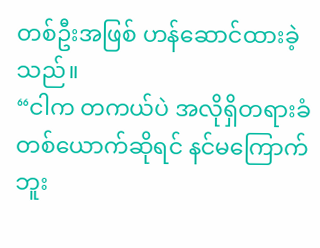တစ်ဦးအဖြစ် ဟန်ဆောင်ထားခဲ့သည်။
“ငါက တကယ်ပဲ အလိုရှိတရားခံတစ်ယောက်ဆိုရင် နင်မကြောက်ဘူး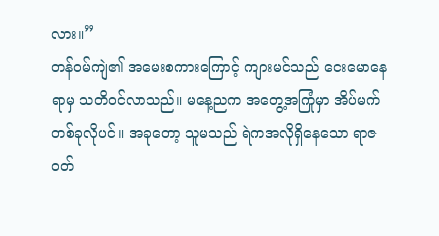လား။”
တန်ဝမ်ကျဲ၏ အမေးစကားကြောင့် ကျားမင်သည် ငေးမောနေရာမှ သတိဝင်လာသည်။ မနေ့ညက အတွေ့အကြုံမှာ အိပ်မက်တစ်ခုလိုပင်။ အခုတော့ သူမသည် ရဲကအလိုရှိနေသော ရာဇဝတ်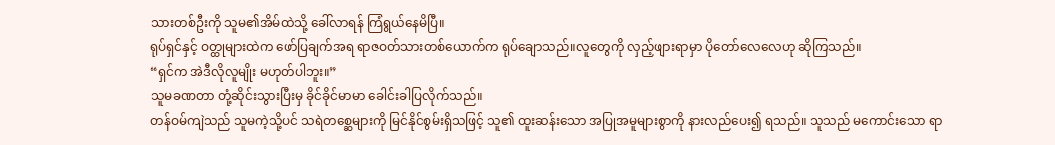သားတစ်ဦးကို သူမ၏အိမ်ထဲသို့ ခေါ်လာရန် ကြံရွယ်နေမိပြီ။
ရုပ်ရှင်နှင့် ဝတ္ထုများထဲက ဖော်ပြချက်အရ ရာဇဝတ်သားတစ်ယောက်က ရုပ်ချောသည်။လူတွေကို လှည့်ဖျားရာမှာ ပိုတော်လေလေဟု ဆိုကြသည်။
“ရှင်က အဲဒီလိုလူမျိုး မဟုတ်ပါဘူး။”
သူမခဏတာ တုံ့ဆိုင်းသွားပြီးမှ ခိုင်ခိုင်မာမာ ခေါင်းခါပြလိုက်သည်။
တန်ဝမ်ကျဲသည် သူမကဲ့သို့ပင် သရဲတစ္ဆေများကို မြင်နိုင်စွမ်းရှိသဖြင့် သူ၏ ထူးဆန်းသော အပြုအမူများစွာကို နားလည်ပေး၍ ရသည်။ သူသည် မကောင်းသော ရာ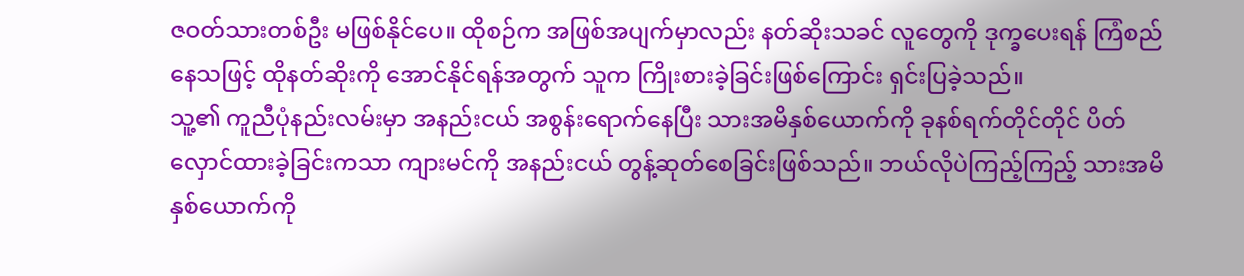ဇဝတ်သားတစ်ဦး မဖြစ်နိုင်ပေ။ ထိုစဉ်က အဖြစ်အပျက်မှာလည်း နတ်ဆိုးသခင် လူတွေကို ဒုက္ခပေးရန် ကြံစည်နေသဖြင့် ထိုနတ်ဆိုးကို အောင်နိုင်ရန်အတွက် သူက ကြိုးစားခဲ့ခြင်းဖြစ်ကြောင်း ရှင်းပြခဲ့သည်။
သူ့၏ ကူညီပုံနည်းလမ်းမှာ အနည်းငယ် အစွန်းရောက်နေပြီး သားအမိနှစ်ယောက်ကို ခုနစ်ရက်တိုင်တိုင် ပိတ်လှောင်ထားခဲ့ခြင်းကသာ ကျားမင်ကို အနည်းငယ် တွန့်ဆုတ်စေခြင်းဖြစ်သည်။ ဘယ်လိုပဲကြည့်ကြည့် သားအမိနှစ်ယောက်ကို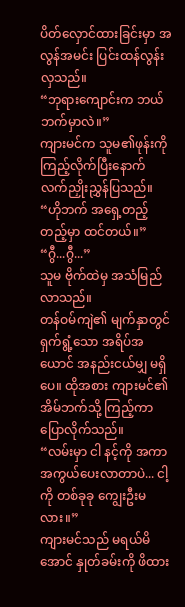ပိတ်လှောင်ထားခြင်းမှာ အလွန်အမင်း ပြင်းထန်လွန်းလှသည်။
“ဘုရားကျောင်းက ဘယ်ဘက်မှာလဲ။”
ကျားမင်က သူမ၏ဖုန်းကို ကြည့်လိုက်ပြီးနောက် လက်ညှိုးညွှန်ပြသည်။
“ဟိုဘက် အရှေ့တည့်တည့်မှာ ထင်တယ်။”
“ဂွီ...ဂွီ...”
သူမ ဗိုက်ထဲမှ အသံမြည်လာသည်။
တန်ဝမ်ကျဲ၏ မျက်နှာတွင် ရှက်ရွံ့သော အရိပ်အယောင် အနည်းငယ်မျှ မရှိပေ။ ထိုအစား ကျားမင်၏ အိမ်ဘက်သို့ ကြည့်ကာ ပြောလိုက်သည်။
“လမ်းမှာ ငါ နင့်ကို အကာအကွယ်ပေးလာတာပဲ... ငါ့ကို တစ်ခုခု ကျွေးဦးမလား။”
ကျားမင်သည် မရယ်မိအောင် နှုတ်ခမ်းကို ဖိထား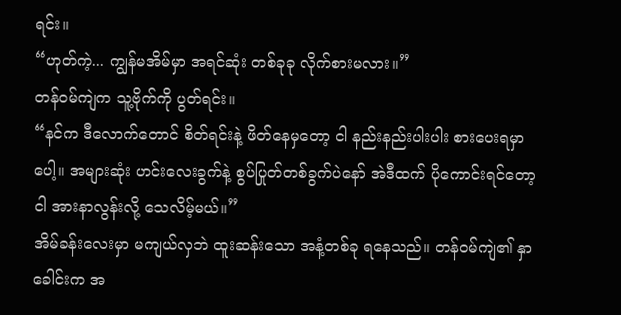ရင်း။
“ဟုတ်ကဲ့... ကျွန်မအိမ်မှာ အရင်ဆုံး တစ်ခုခု လိုက်စားမလား။”
တန်ဝမ်ကျဲက သူ့ဗိုက်ကို ပွတ်ရင်း။
“နင်က ဒီလောက်တောင် စိတ်ရင်းနဲ့ ဖိတ်နေမှတော့ ငါ နည်းနည်းပါးပါး စားပေးရမှာပေါ့။ အများဆုံး ဟင်းလေးခွက်နဲ့ စွပ်ပြုတ်တစ်ခွက်ပဲနော် အဲဒီထက် ပိုကောင်းရင်တော့ ငါ အားနာလွန်းလို့ သေလိမ့်မယ်။”
အိမ်ခန်းလေးမှာ မကျယ်လှဘဲ ထူးဆန်းသော အနံ့တစ်ခု ရနေသည်။ တန်ဝမ်ကျဲ၏ နှာခေါင်းက အ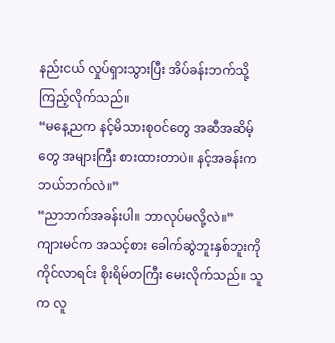နည်းငယ် လှုပ်ရှားသွားပြီး အိပ်ခန်းဘက်သို့ ကြည့်လိုက်သည်။
“မနေ့ညက နင့်မိသားစုဝင်တွေ အဆီအဆိမ့်တွေ အများကြီး စားထားတာပဲ။ နင့်အခန်းက ဘယ်ဘက်လဲ။”
“ညာဘက်အခန်းပါ။ ဘာလုပ်မလို့လဲ။”
ကျားမင်က အသင့်စား ခေါက်ဆွဲဘူးနှစ်ဘူးကို ကိုင်လာရင်း စိုးရိမ်တကြီး မေးလိုက်သည်။ သူက လူ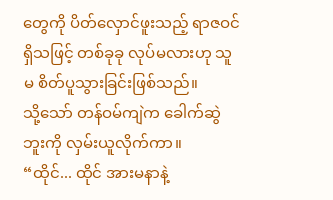တွေကို ပိတ်လှောင်ဖူးသည့် ရာဇဝင်ရှိသဖြင့် တစ်ခုခု လုပ်မလားဟု သူမ စိတ်ပူသွားခြင်းဖြစ်သည်။
သို့သော် တန်ဝမ်ကျဲက ခေါက်ဆွဲဘူးကို လှမ်းယူလိုက်ကာ။
“ထိုင်... ထိုင် အားမနာနဲ့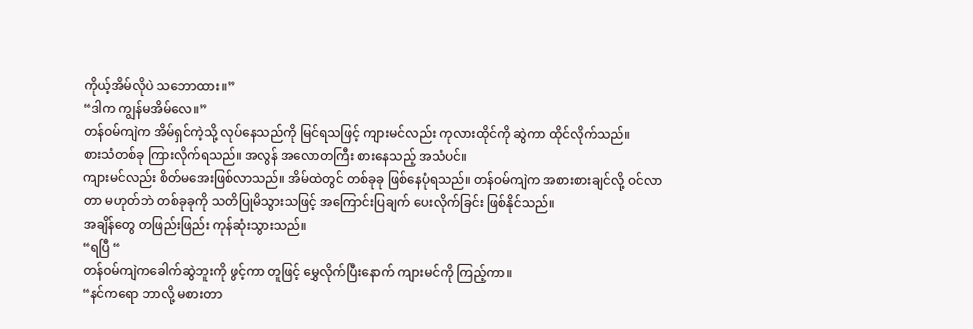ကိုယ့်အိမ်လိုပဲ သဘောထား။”
“ဒါက ကျွန်မအိမ်လေ။”
တန်ဝမ်ကျဲက အိမ်ရှင်ကဲ့သို့ လုပ်နေသည်ကို မြင်ရသဖြင့် ကျားမင်လည်း ကုလားထိုင်ကို ဆွဲကာ ထိုင်လိုက်သည်။
စားသံတစ်ခု ကြားလိုက်ရသည်။ အလွန် အလောတကြီး စားနေသည့် အသံပင်။
ကျားမင်လည်း စိတ်မအေးဖြစ်လာသည်။ အိမ်ထဲတွင် တစ်ခုခု ဖြစ်နေပုံရသည်။ တန်ဝမ်ကျဲက အစားစားချင်လို့ ဝင်လာတာ မဟုတ်ဘဲ တစ်ခုခုကို သတိပြုမိသွားသဖြင့် အကြောင်းပြချက် ပေးလိုက်ခြင်း ဖြစ်နိုင်သည်။
အချိန်တွေ တဖြည်းဖြည်း ကုန်ဆုံးသွားသည်။
“ရပြီ “
တန်ဝမ်ကျဲကခေါက်ဆွဲဘူးကို ဖွင့်ကာ တူဖြင့် မွှေလိုက်ပြီးနောက် ကျားမင်ကို ကြည့်ကာ။
“နင်ကရော ဘာလို့ မစားတာ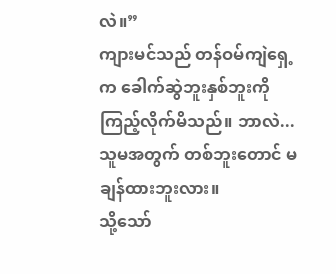လဲ။”
ကျားမင်သည် တန်ဝမ်ကျဲရှေ့က ခေါက်ဆွဲဘူးနှစ်ဘူးကို ကြည့်လိုက်မိသည်။ ဘာလဲ... သူမအတွက် တစ်ဘူးတောင် မချန်ထားဘူးလား။
သို့သော်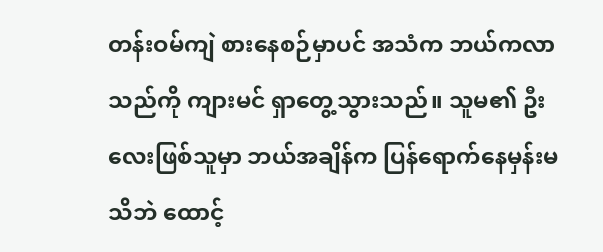တန်းဝမ်ကျဲ စားနေစဉ်မှာပင် အသံက ဘယ်ကလာသည်ကို ကျားမင် ရှာတွေ့သွားသည်။ သူမ၏ ဦးလေးဖြစ်သူမှာ ဘယ်အချိန်က ပြန်ရောက်နေမှန်းမသိဘဲ ထောင့်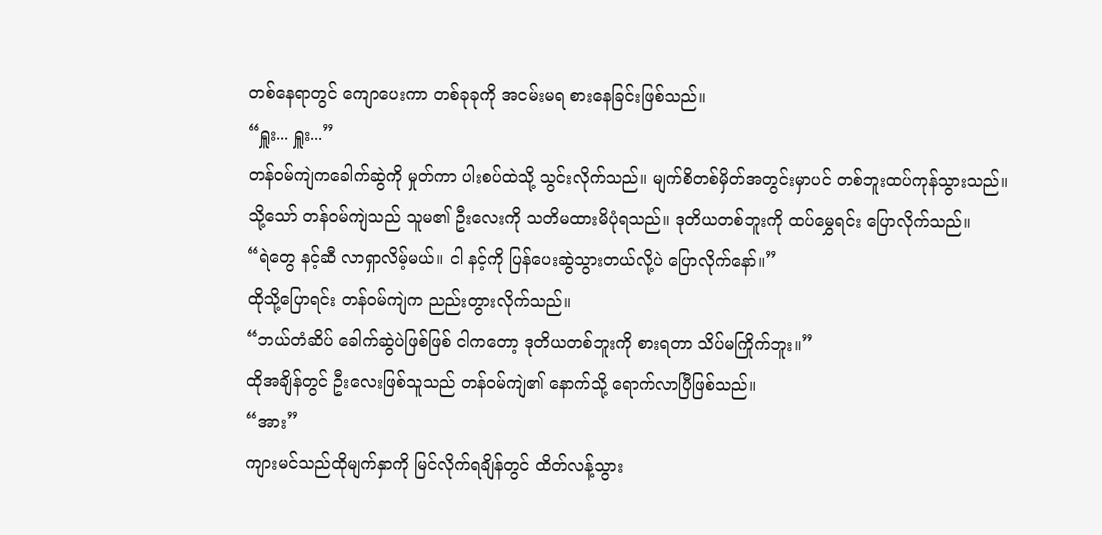တစ်နေရာတွင် ကျောပေးကာ တစ်ခုခုကို အငမ်းမရ စားနေခြင်းဖြစ်သည်။
“ရှူး... ရှူး...”
တန်ဝမ်ကျဲကခေါက်ဆွဲကို မှုတ်ကာ ပါးစပ်ထဲသို့ သွင်းလိုက်သည်။ မျက်စိတစ်မှိတ်အတွင်းမှာပင် တစ်ဘူးထပ်ကုန်သွားသည်။
သို့သော် တန်ဝမ်ကျဲသည် သူမ၏ ဦးလေးကို သတိမထားမိပုံရသည်။ ဒုတိယတစ်ဘူးကို ထပ်မွှေရင်း ပြောလိုက်သည်။
“ရဲတွေ နင့်ဆီ လာရှာလိမ့်မယ်။ ငါ နင့်ကို ပြန်ပေးဆွဲသွားတယ်လို့ပဲ ပြောလိုက်နော်။”
ထိုသို့ပြောရင်း တန်ဝမ်ကျဲက ညည်းတွားလိုက်သည်။
“ဘယ်တံဆိပ် ခေါက်ဆွဲပဲဖြစ်ဖြစ် ငါကတော့ ဒုတိယတစ်ဘူးကို စားရတာ သိပ်မကြိုက်ဘူး။”
ထိုအချိန်တွင် ဦးလေးဖြစ်သူသည် တန်ဝမ်ကျဲ၏ နောက်သို့ ရောက်လာပြီဖြစ်သည်။
“အား”
ကျားမင်သည်ထိုမျက်နှာကို မြင်လိုက်ရချိန်တွင် ထိတ်လန့်သွား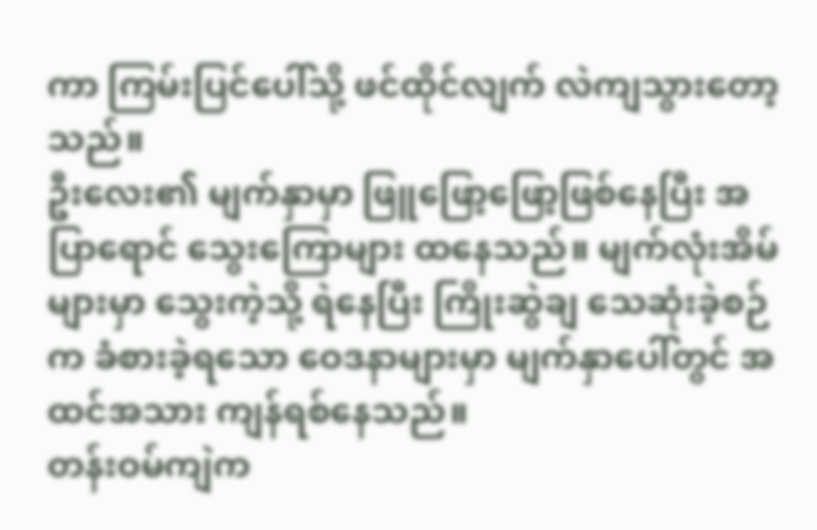ကာ ကြမ်းပြင်ပေါ်သို့ ဖင်ထိုင်လျက် လဲကျသွားတော့သည်။
ဦးလေး၏ မျက်နှာမှာ ဖြူဖြော့ဖြော့ဖြစ်နေပြီး အပြာရောင် သွေးကြောများ ထနေသည်။ မျက်လုံးအိမ်များမှာ သွေးကဲ့သို့ ရဲနေပြီး ကြိုးဆွဲချ သေဆုံးခဲ့စဉ်က ခံစားခဲ့ရသော ဝေဒနာများမှာ မျက်နှာပေါ်တွင် အထင်အသား ကျန်ရစ်နေသည်။
တန်းဝမ်ကျဲက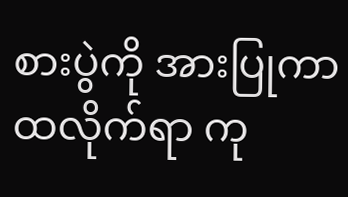စားပွဲကို အားပြုကာ ထလိုက်ရာ ကု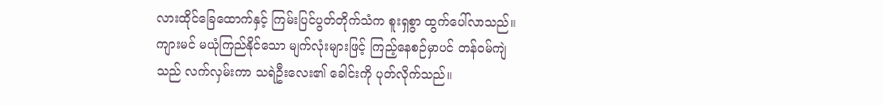လားထိုင်ခြေထောက်နှင့် ကြမ်းပြင်ပွတ်တိုက်သံက စူးရှစွာ ထွက်ပေါ်လာသည်။
ကျားမင် မယုံကြည်နိုင်သော မျက်လုံးများဖြင့် ကြည့်နေစဉ်မှာပင် တန်ဝမ်ကျဲသည် လက်လှမ်းကာ သရဲဦးလေး၏ ခေါင်းကို ပုတ်လိုက်သည်။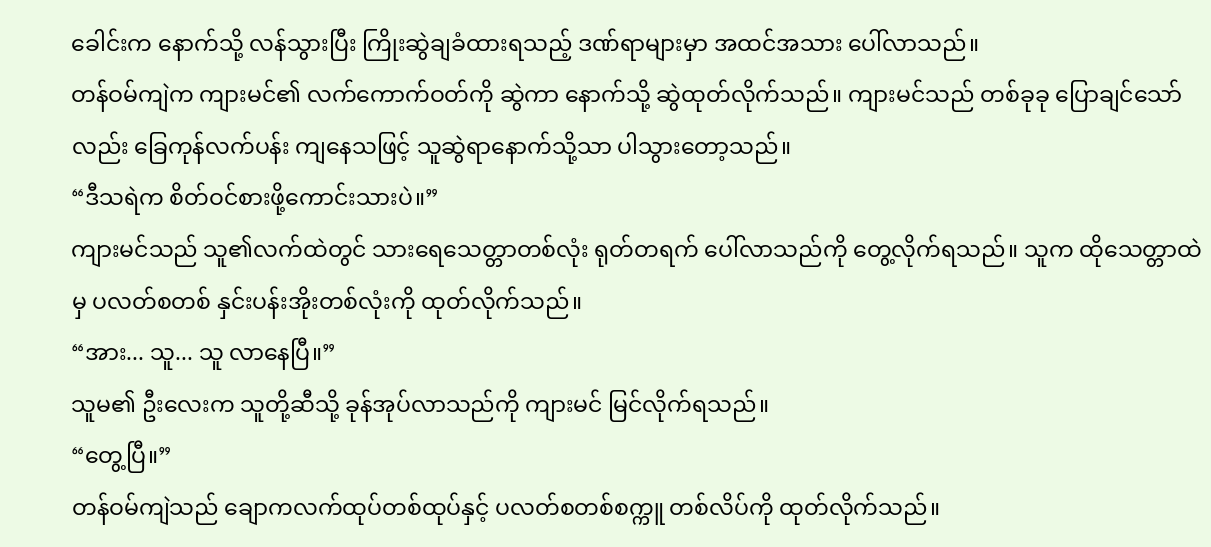ခေါင်းက နောက်သို့ လန်သွားပြီး ကြိုးဆွဲချခံထားရသည့် ဒဏ်ရာများမှာ အထင်အသား ပေါ်လာသည်။
တန်ဝမ်ကျဲက ကျားမင်၏ လက်ကောက်ဝတ်ကို ဆွဲကာ နောက်သို့ ဆွဲထုတ်လိုက်သည်။ ကျားမင်သည် တစ်ခုခု ပြောချင်သော်လည်း ခြေကုန်လက်ပန်း ကျနေသဖြင့် သူဆွဲရာနောက်သို့သာ ပါသွားတော့သည်။
“ဒီသရဲက စိတ်ဝင်စားဖို့ကောင်းသားပဲ။”
ကျားမင်သည် သူ၏လက်ထဲတွင် သားရေသေတ္တာတစ်လုံး ရုတ်တရက် ပေါ်လာသည်ကို တွေ့လိုက်ရသည်။ သူက ထိုသေတ္တာထဲမှ ပလတ်စတစ် နှင်းပန်းအိုးတစ်လုံးကို ထုတ်လိုက်သည်။
“အား... သူ... သူ လာနေပြီ။”
သူမ၏ ဦးလေးက သူတို့ဆီသို့ ခုန်အုပ်လာသည်ကို ကျားမင် မြင်လိုက်ရသည်။
“တွေ့ပြီ။”
တန်ဝမ်ကျဲသည် ချောကလက်ထုပ်တစ်ထုပ်နှင့် ပလတ်စတစ်စက္ကူ တစ်လိပ်ကို ထုတ်လိုက်သည်။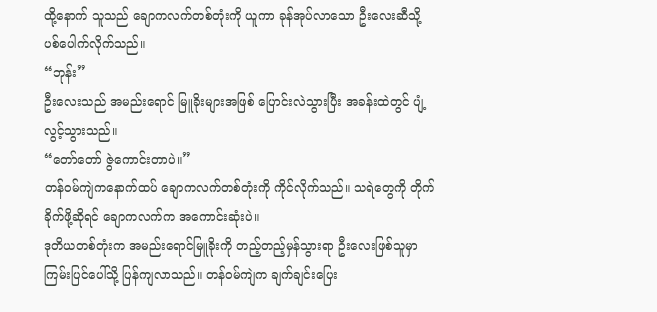ထို့နောက် သူသည် ချောကလက်တစ်တုံးကို ယူကာ ခုန်အုပ်လာသော ဦးလေးဆီသို့ ပစ်ပေါက်လိုက်သည်။
“ဘုန်း”
ဦးလေးသည် အမည်းရောင် မြူခိုးများအဖြစ် ပြောင်းလဲသွားပြီး အခန်းထဲတွင် ပျံ့လွင့်သွားသည်။
“တော်တော် ဇွဲကောင်းတာပဲ။”
တန်ဝမ်ကျဲကနောက်ထပ် ချောကလက်တစ်တုံးကို ကိုင်လိုက်သည်။ သရဲတွေကို တိုက်ခိုက်ဖို့ဆိုရင် ချောကလက်က အကောင်းဆုံးပဲ။
ဒုတိယတစ်တုံးက အမည်းရောင်မြူခိုးကို တည့်တည့်မှန်သွားရာ ဦးလေးဖြစ်သူမှာ ကြမ်းပြင်ပေါ်သို့ ပြန်ကျလာသည်။ တန်ဝမ်ကျဲက ချက်ချင်းပြေး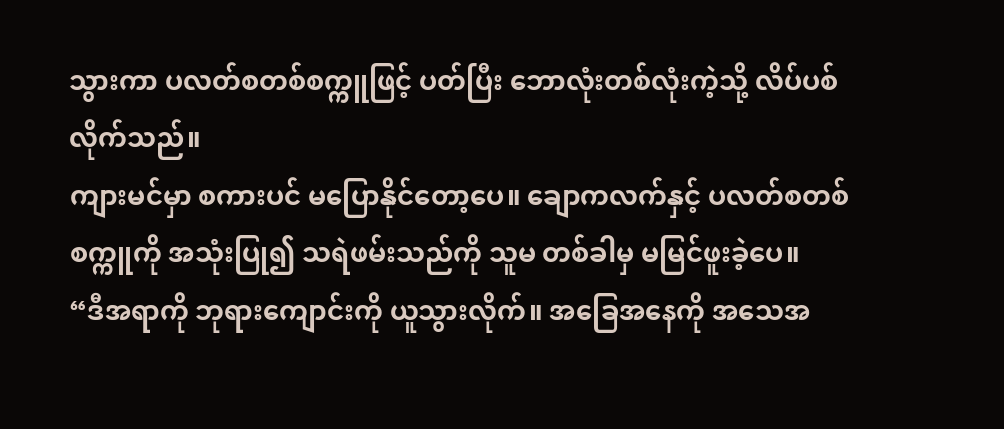သွားကာ ပလတ်စတစ်စက္ကူဖြင့် ပတ်ပြီး ဘောလုံးတစ်လုံးကဲ့သို့ လိပ်ပစ်လိုက်သည်။
ကျားမင်မှာ စကားပင် မပြောနိုင်တော့ပေ။ ချောကလက်နှင့် ပလတ်စတစ်စက္ကူကို အသုံးပြု၍ သရဲဖမ်းသည်ကို သူမ တစ်ခါမှ မမြင်ဖူးခဲ့ပေ။
“ဒီအရာကို ဘုရားကျောင်းကို ယူသွားလိုက်။ အခြေအနေကို အသေအ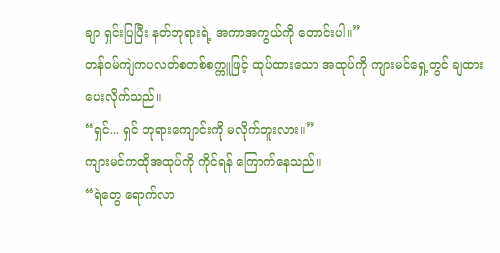ချာ ရှင်းပြပြီး နတ်ဘုရားရဲ့ အကာအကွယ်ကို တောင်းပါ။”
တန်ဝမ်ကျဲကပလတ်စတစ်စက္ကူဖြင့် ထုပ်ထားသော အထုပ်ကို ကျားမင်ရှေ့တွင် ချထားပေးလိုက်သည်။
“ရှင်... ရှင် ဘုရားကျောင်းကို မလိုက်ဘူးလား။”
ကျားမင်ကထိုအထုပ်ကို ကိုင်ရန် ကြောက်နေသည်။
“ရဲတွေ ရောက်လာ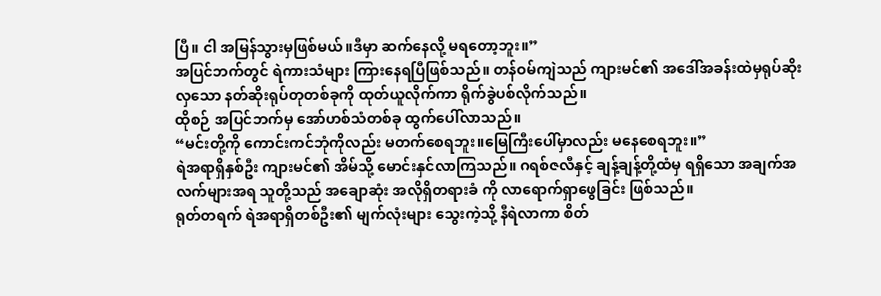ပြီ။ ငါ အမြန်သွားမှဖြစ်မယ်။ဒီမှာ ဆက်နေလို့ မရတော့ဘူး။”
အပြင်ဘက်တွင် ရဲကားသံများ ကြားနေရပြီဖြစ်သည်။ တန်ဝမ်ကျဲသည် ကျားမင်၏ အဒေါ်အခန်းထဲမှရုပ်ဆိုးလှသော နတ်ဆိုးရုပ်တုတစ်ခုကို ထုတ်ယူလိုက်ကာ ရိုက်ခွဲပစ်လိုက်သည်။
ထိုစဉ် အပြင်ဘက်မှ အော်ဟစ်သံတစ်ခု ထွက်ပေါ်လာသည်။
“မင်းတို့ကို ကောင်းကင်ဘုံကိုလည်း မတက်စေရဘူး။မြေကြီးပေါ်မှာလည်း မနေစေရဘူး။”
ရဲအရာရှိနှစ်ဦး ကျားမင်၏ အိမ်သို့ မောင်းနှင်လာကြသည်။ ဂရစ်ဇလီနှင့် ချန့်ချန့်တို့ထံမှ ရရှိသော အချက်အလက်များအရ သူတို့သည် အချောဆုံး အလိုရှိတရားခံ ကို လာရောက်ရှာဖွေခြင်း ဖြစ်သည်။
ရုတ်တရက် ရဲအရာရှိတစ်ဦး၏ မျက်လုံးများ သွေးကဲ့သို့ နီရဲလာကာ စိတ်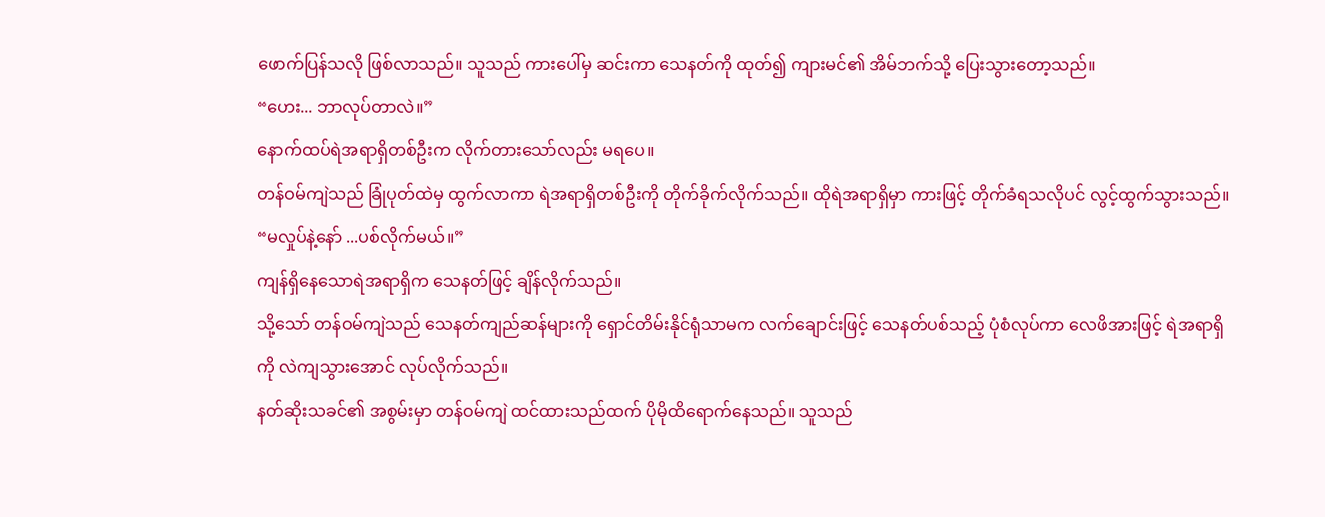ဖောက်ပြန်သလို ဖြစ်လာသည်။ သူသည် ကားပေါ်မှ ဆင်းကာ သေနတ်ကို ထုတ်၍ ကျားမင်၏ အိမ်ဘက်သို့ ပြေးသွားတော့သည်။
“ဟေး... ဘာလုပ်တာလဲ။”
နောက်ထပ်ရဲအရာရှိတစ်ဦးက လိုက်တားသော်လည်း မရပေ။
တန်ဝမ်ကျဲသည် ခြုံပုတ်ထဲမှ ထွက်လာကာ ရဲအရာရှိတစ်ဦးကို တိုက်ခိုက်လိုက်သည်။ ထိုရဲအရာရှိမှာ ကားဖြင့် တိုက်ခံရသလိုပင် လွင့်ထွက်သွားသည်။
“မလှုပ်နဲ့နော် ...ပစ်လိုက်မယ်။”
ကျန်ရှိနေသောရဲအရာရှိက သေနတ်ဖြင့် ချိန်လိုက်သည်။
သို့သော် တန်ဝမ်ကျဲသည် သေနတ်ကျည်ဆန်များကို ရှောင်တိမ်းနိုင်ရုံသာမက လက်ချောင်းဖြင့် သေနတ်ပစ်သည့် ပုံစံလုပ်ကာ လေဖိအားဖြင့် ရဲအရာရှိကို လဲကျသွားအောင် လုပ်လိုက်သည်။
နတ်ဆိုးသခင်၏ အစွမ်းမှာ တန်ဝမ်ကျဲ ထင်ထားသည်ထက် ပိုမိုထိရောက်နေသည်။ သူသည်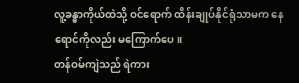လူ့ခန္ဓာကိုယ်ထဲသို့ ဝင်ရောက် ထိန်းချုပ်နိုင်ရုံသာမက နေရောင်ကိုလည်း မကြောက်ပေ။
တန်ဝမ်ကျဲသည် ရဲကား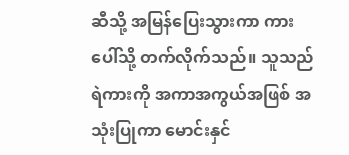ဆီသို့ အမြန်ပြေးသွားကာ ကားပေါ်သို့ တက်လိုက်သည်။ သူသည် ရဲကားကို အကာအကွယ်အဖြစ် အသုံးပြုကာ မောင်းနှင်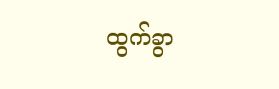ထွက်ခွာ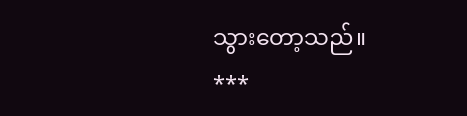သွားတော့သည်။
***